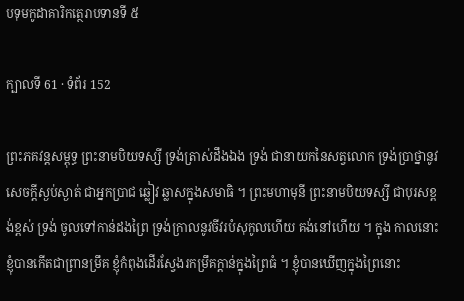បទុមកូដាគារិកត្ថេរាបទានទី ៥

ក្បាលទី 61 · ទំព័រ 152

ព្រះភគវន្តសម្ពុទ្ធ ព្រះនាមបិយទស្សី ទ្រង់ត្រាស់ដឹងឯង ទ្រង់ ជានាយកនៃសត្វលោក ទ្រង់ប្រាថ្នានូវសេចក្តីស្ងប់ស្ងាត់ ជាអ្នកប្រាជ ឆ្លៀវ ឆ្លាសក្នុងសមាធិ ។ ព្រះមហាមុនី ព្រះនាមបិយទស្សី ជាបុរសខ្ពង់ខ្ពស់ ទ្រង់ ចូលទៅកាន់ដងព្រៃ ទ្រង់ក្រាលនូវចីវរបំសុកូលហើយ គង់នៅហើយ ។ ក្នុង កាលនោះ ខ្ញុំបានកើតជាព្រានម្រឹគ ខ្ញុំកំពុងដើរស្វែងរកម្រឹគក្តាន់ក្នុងព្រៃធំ ។ ខ្ញុំបានឃើញក្នុងព្រៃនោះ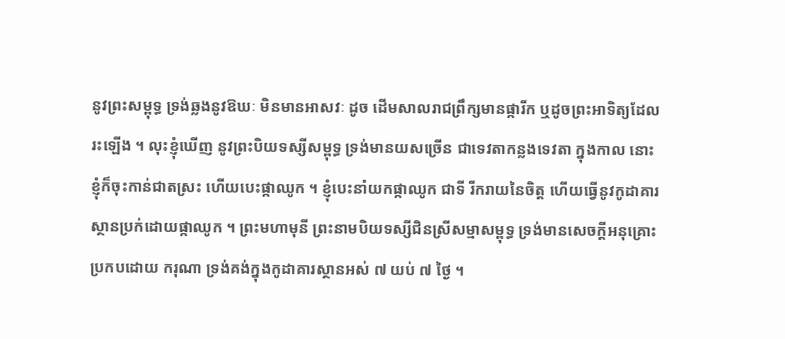នូវព្រះសម្ពុទ្ធ ទ្រង់ឆ្លងនូវឱឃៈ មិនមានអាសវៈ ដូច ដើមសាលរាជព្រឹក្សមានផ្ការីក ឬដូចព្រះអាទិត្យដែលរះឡើង ។ លុះខ្ញុំឃើញ នូវព្រះបិយទស្សីសម្ពុទ្ធ ទ្រង់មានយសច្រើន ជាទេវតាកន្លងទេវតា ក្នុងកាល នោះ ខ្ញុំក៏ចុះកាន់ជាតស្រះ ហើយបេះផ្កាឈូក ។ ខ្ញុំបេះនាំយកផ្កាឈូក ជាទី រីករាយនៃចិត្ត ហើយធ្វើនូវកូដាគារស្ថានប្រក់ដោយផ្កាឈូក ។ ព្រះមហាមុនី ព្រះនាមបិយទស្សីជិនស្រីសម្មាសម្ពុទ្ធ ទ្រង់មានសេចក្តីអនុគ្រោះ ប្រកបដោយ ករុណា ទ្រង់គង់ក្នុងកូដាគារស្ថានអស់ ៧ យប់ ៧ ថ្ងៃ ។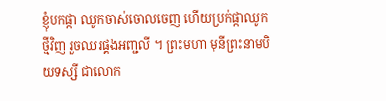ខ្ញុំបកផ្កា ឈូកចាស់ចោលចេញ ហើយប្រក់ផ្កាឈូកថ្មីវិញ រួចឈរផ្គងអញ្ជលី ។ ព្រះមហា មុនីព្រះនាមបិយទស្សី ជាលោក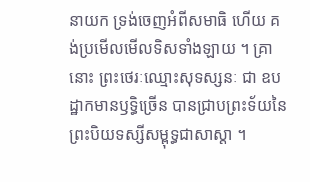នាយក ទ្រង់ចេញអំពីសមាធិ ហើយ គង់ប្រមើលមើលទិសទាំងឡាយ ។ គ្រានោះ ព្រះថេរៈឈ្មោះសុទស្សនៈ ជា ឧបដ្ឋាកមានឫទ្ធិច្រើន បានជ្រាបព្រះទ័យនៃព្រះបិយទស្សីសម្ពុទ្ធជាសាស្តា ។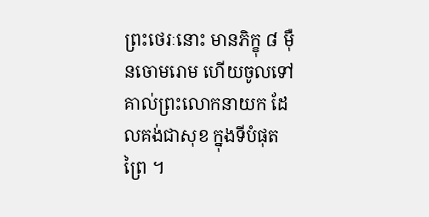ព្រះថេរៈនោះ មានភិក្ខុ ៨ ម៉ឺនចោមរោម ហើយចូលទៅគាល់ព្រះលោកនាយក ដែលគង់ជាសុខ ក្នុងទីបំផុតព្រៃ ។